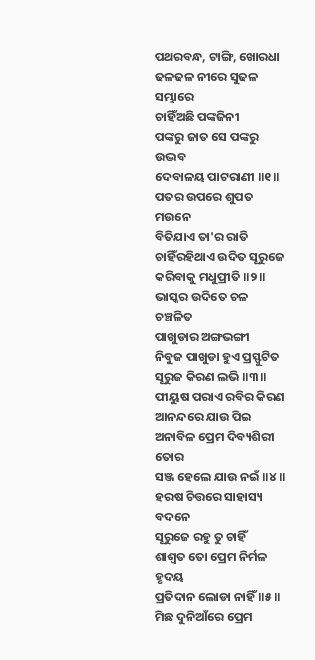ପଥରବନ୍ଧ, ଟାଙ୍ଗି, ଖୋରଧା
ଢଳଢଳ ନୀରେ ସୁଢଳ ସମ୍ଭାରେ
ଚାହିଁଅଛି ପଙ୍କଜିନୀ
ପଙ୍କରୁ ଜାତ ସେ ପଙ୍କରୁ ଉଦ୍ଭବ
ଦେବାଳୟ ପାଟରାଣୀ ॥୧॥
ପତର ଉପରେ ଶୁପତ ମଉନେ
ବିତିଯାଏ ତା'ର ରାତି
ଚାହିଁରହିଥାଏ ଉଦିତ ସୂରୁଜେ
କରିବାକୁ ମଧୁପ୍ରୀତି ॥୨॥
ଭାସ୍କର ଉଦିତେ ଚଳ ଚଞ୍ଚଳିତ
ପାଖୁଡାର ଅଙ୍ଗଭଙ୍ଗୀ
ନିବୁଜ ପାଖୁଡା ହୁଏ ପ୍ରସ୍ଫୁଟିତ
ସୂରୁଜ କିରଣ ଲଭି ॥୩॥
ପୀୟୁଷ ପରାଏ ରବିର କିରଣ
ଆନନ୍ଦରେ ଯାଉ ପିଇ
ଅନାବିଳ ପ୍ରେମ ଦିବ୍ୟଶିରୀ ତୋର
ସଞ୍ଜ ହେଲେ ଯାଉ ନଇଁ ॥୪॥
ହରଷ ଚିତ୍ତରେ ସାହାସ୍ୟ ବଦନେ
ସୂରୁଜେ ରହୁ ତୁ ଚାହିଁ
ଶାଶ୍ଵତ ତୋ ପ୍ରେମ ନିର୍ମଳ ହୃଦୟ
ପ୍ରତିଦାନ ଲୋଡା ନାହିଁ ॥୫॥
ମିଛ ଦୁନିଆଁରେ ପ୍ରେମ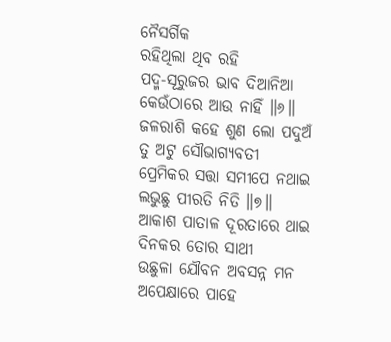ନୈସର୍ଗିକ
ରହିଥିଲା ଥିବ ରହି
ପଦ୍ମ-ସୂରୁଜର ଭାବ ଦିଆନିଆ
କେଉଁଠାରେ ଆଉ ନାହିଁ ॥୬॥
ଜଳରାଶି କହେ ଶୁଣ ଲୋ ପଦୁଅଁ
ତୁ ଅଟୁ ସୌଭାଗ୍ୟବତୀ
ପ୍ରେମିକର ସତ୍ତା ସମୀପେ ନଥାଇ
ଲଭୁଛୁ ପୀରତି ନିତି ॥୭॥
ଆକାଶ ପାତାଳ ଦୂରତାରେ ଥାଇ
ଦିନକର ତୋର ସାଥୀ
ଉଛୁଳା ଯୌବନ ଅବସନ୍ନ ମନ
ଅପେକ୍ଷାରେ ପାହେ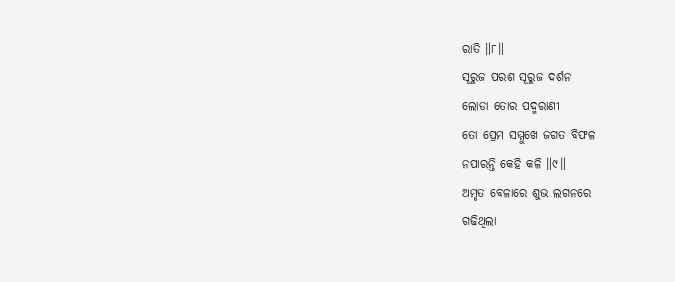ରାତି ॥୮॥
ସୂରୁଜ ପରଶ ସୂରୁଜ ଦର୍ଶନ
ଲୋଡା ତୋର ପଦ୍ମରାଣୀ
ତୋ ପ୍ରେମ ସମ୍ମୁଖେ ଜଗତ ବିଫଳ
ନପାରନ୍ତି କେହି କଳି ॥୯॥
ଅମୃତ ବେଳାରେ ଶୁଭ ଲଗନରେ
ଗଢିଥିଲା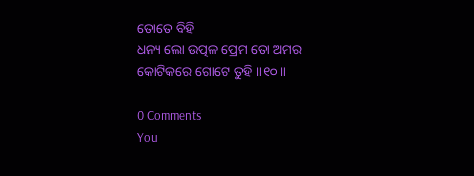ତୋତେ ବିହି
ଧନ୍ୟ ଲୋ ଉତ୍ପଳ ପ୍ରେମ ତୋ ଅମର
କୋଟିକରେ ଗୋଟେ ତୁହି ॥୧୦॥

0 Comments
You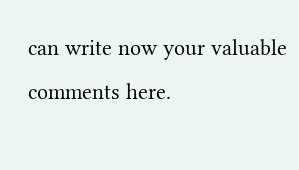can write now your valuable comments here.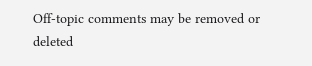Off-topic comments may be removed or deleted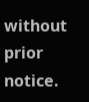without prior notice.